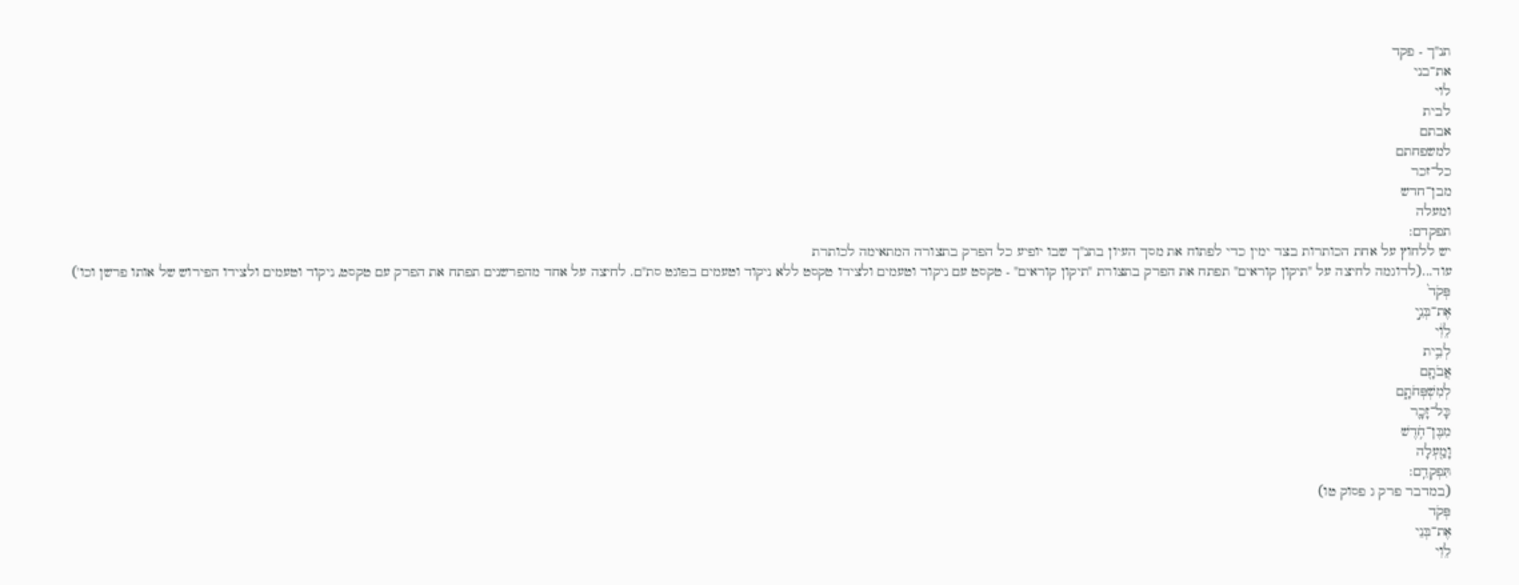תנ"ך - פקד
את־בני
לוי
לבית
אבתם
למשפחתם
כל־זכר
מבן־חדש
ומעלה
תפקדם:
יש ללחוץ על אחת הכותרות בצד ימין כדי לפתוח את מסך העיון בתנ"ך שבו יופיע כל הפרק בתצורה המתאימה לכותרת
עוד...(לדוגמה לחיצה על "תיקון קוראים" תפתח את הפרק בתצורת "תיקון קוראים" - טקסט עם ניקוד וטעמים ולצידו טקסט ללא ניקוד וטעמים בפונט סת"ם. לחיצה על אחד מהפרשנים תפתח את הפרק עם טקסט, ניקוד וטעמים ולצידו הפירוש של אותו פרשן וכו')
פְּקֹד֙
אֶת־בְּנֵ֣י
לֵוִ֔י
לְבֵ֥ית
אֲבֹתָ֖ם
לְמִשְׁפְּחֹתָ֑ם
כָּל־זָכָ֛ר
מִבֶּן־חֹ֥דֶשׁ
וָמַ֖עְלָה
תִּפְקְדֵֽם:
(במדבר פרק ג פסוק טו)
פְּקֹד
אֶת־בְּנֵי
לֵוִי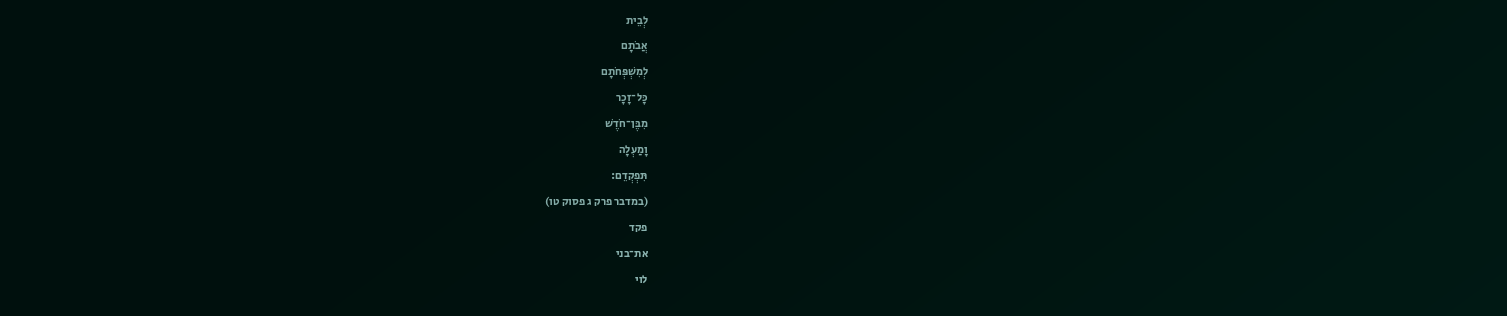לְבֵית
אֲבֹתָם
לְמִשְׁפְּחֹתָם
כָּל־זָכָר
מִבֶּן־חֹדֶשׁ
וָמַעְלָה
תִּפְקְדֵם:
(במדבר פרק ג פסוק טו)
פקד
את־בני
לוי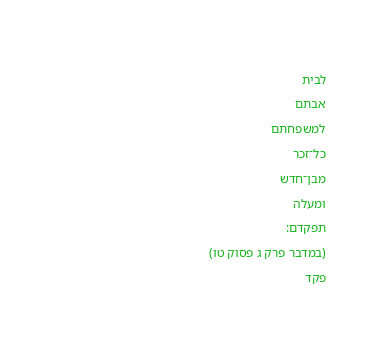לבית
אבתם
למשפחתם
כל־זכר
מבן־חדש
ומעלה
תפקדם:
(במדבר פרק ג פסוק טו)
פקד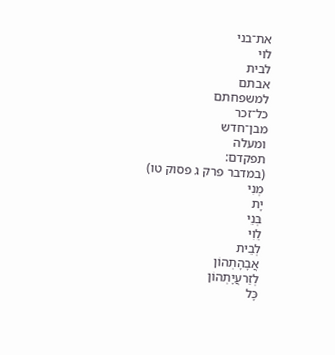את־בני
לוי
לבית
אבתם
למשפחתם
כל־זכר
מבן־חדש
ומעלה
תפקדם:
(במדבר פרק ג פסוק טו)
מְנִי
יָת
בְּנֵי
לֵוִי
לְבֵית
אֲבָהָתְהוֹן
לְזַרעֲיָתְהוֹן
כָּל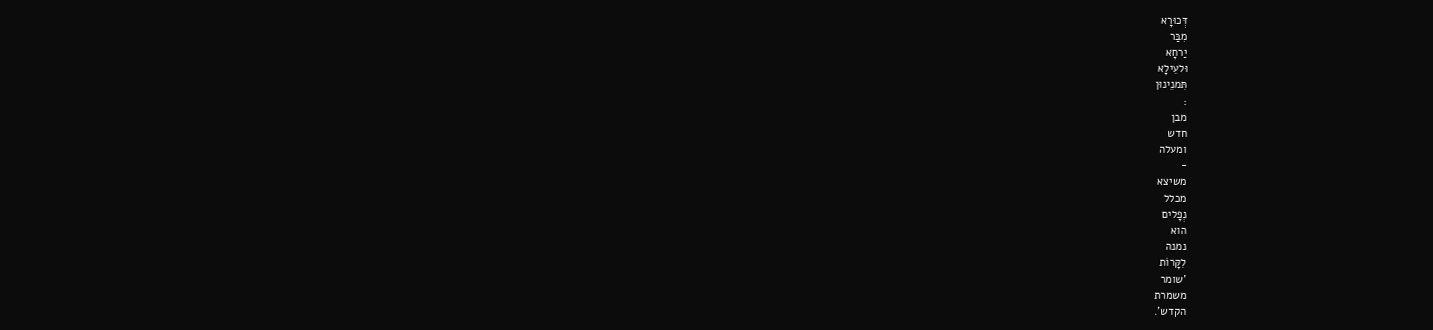דְּכוּרָא
מִבַּר
יַרחָא
וּלעֵילָא
תִּמנֵינוּן
:
מבן
חדש
ומעלה
-
משיצא
מכלל
נְפָלים
הוא
נמנה
לִקָּרוֹת
'שומר
משמרת
הקדש'.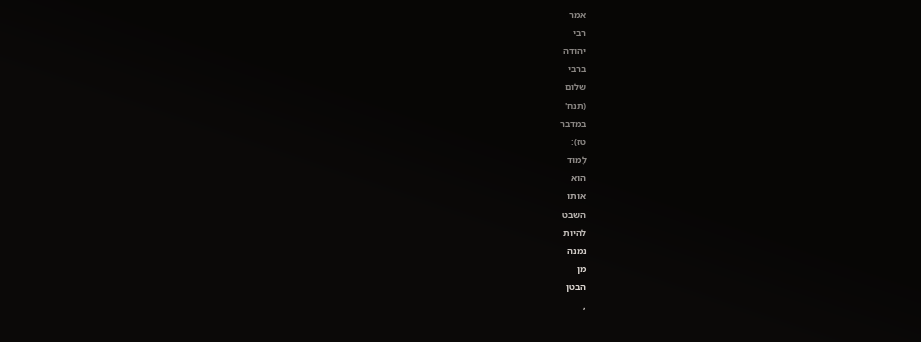אמר
רבי
יהודה
ברבי
שלום
(תנח'
במדבר
טז):
לָמוּד
הוא
אותו
השבט
להיות
נמנה
מן
הבטן
,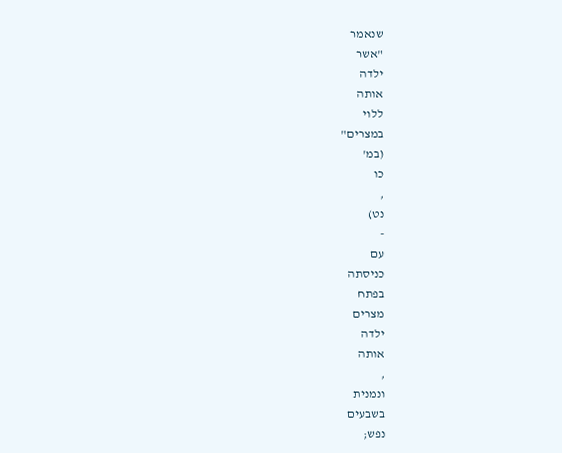שנאמר
"אשר
ילדה
אותה
ללוי
במצרים"
(במ'
כו
,
נט)
-
עם
כניסתה
בפתח
מצרים
ילדה
אותה
,
ונמנית
בשבעים
נפש;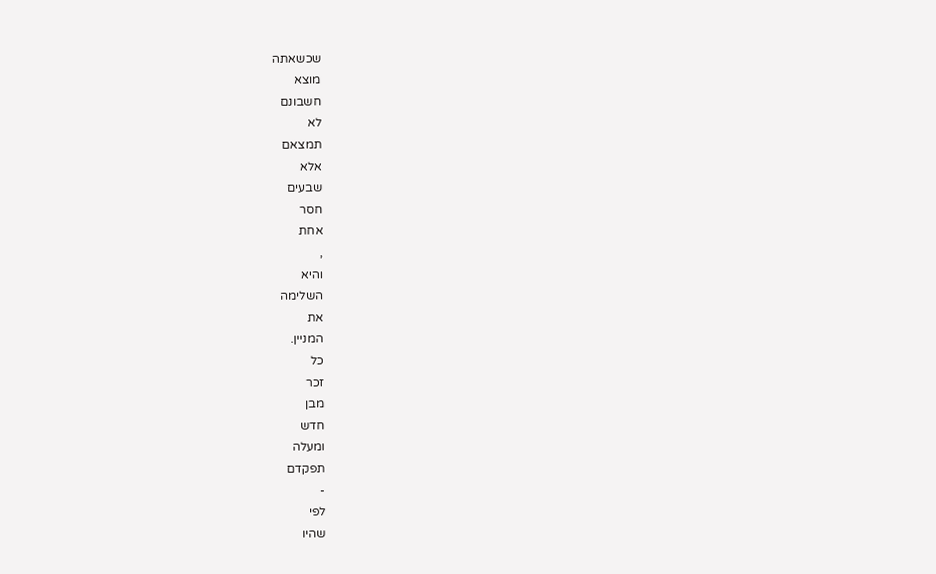שכשאתה
מוצא
חשבונם
לא
תמצאם
אלא
שבעים
חסר
אחת
,
והיא
השלימה
את
המניין.
כל
זכר
מבן
חדש
ומעלה
תפקדם
-
לפי
שהיו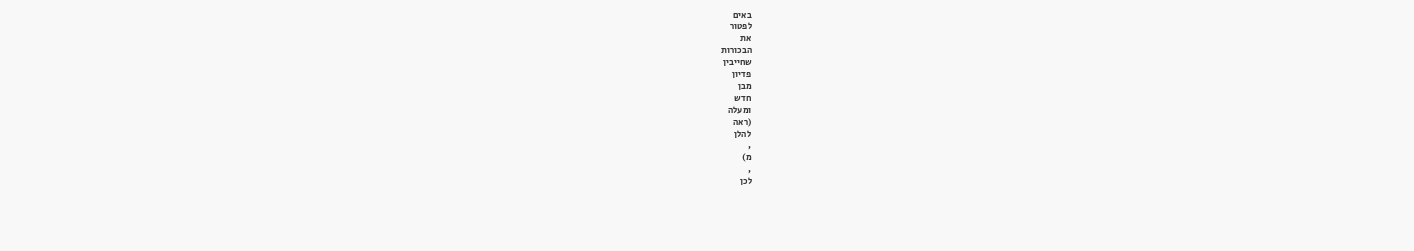באים
לפטור
את
הבכורות
שחייבין
פדיון
מבן
חדש
ומעלה
(ראה
להלן
,
מ)
,
לכן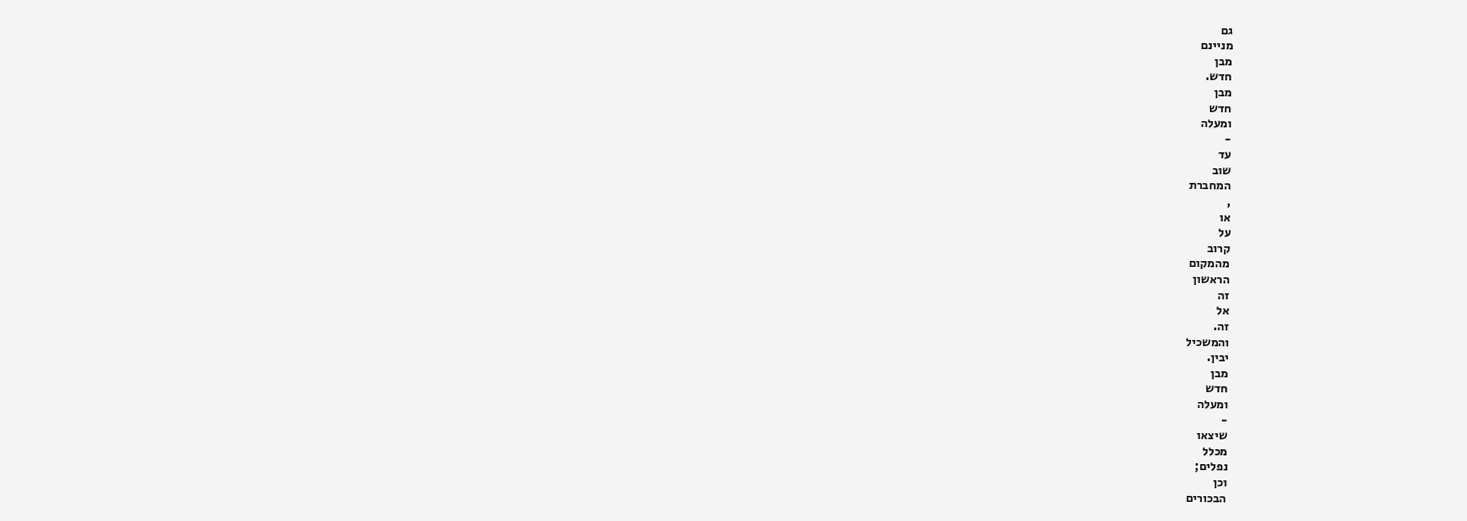גם
מניינם
מבן
חדש.
מבן
חדש
ומעלה
-
עד
שוב
המחברת
,
או
על
קרוב
מהמקום
הראשון
זה
אל
זה.
והמשכיל
יבין.
מבן
חדש
ומעלה
-
שיצאו
מכלל
נפלים;
וכן
הבכורים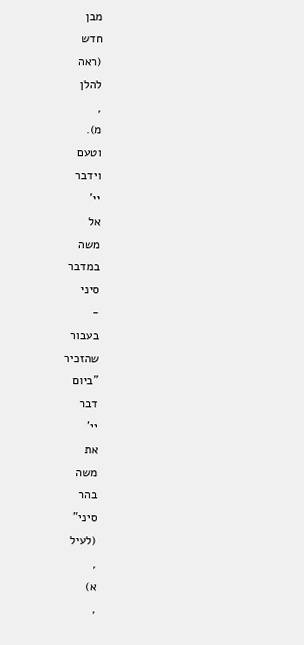מבן
חדש
(ראה
להלן
,
מ).
וטעם
וידבר
יי'
אל
משה
במדבר
סיני
-
בעבור
שהזכיר
"ביום
דבר
יי'
את
משה
בהר
סיני"
(לעיל
,
א)
,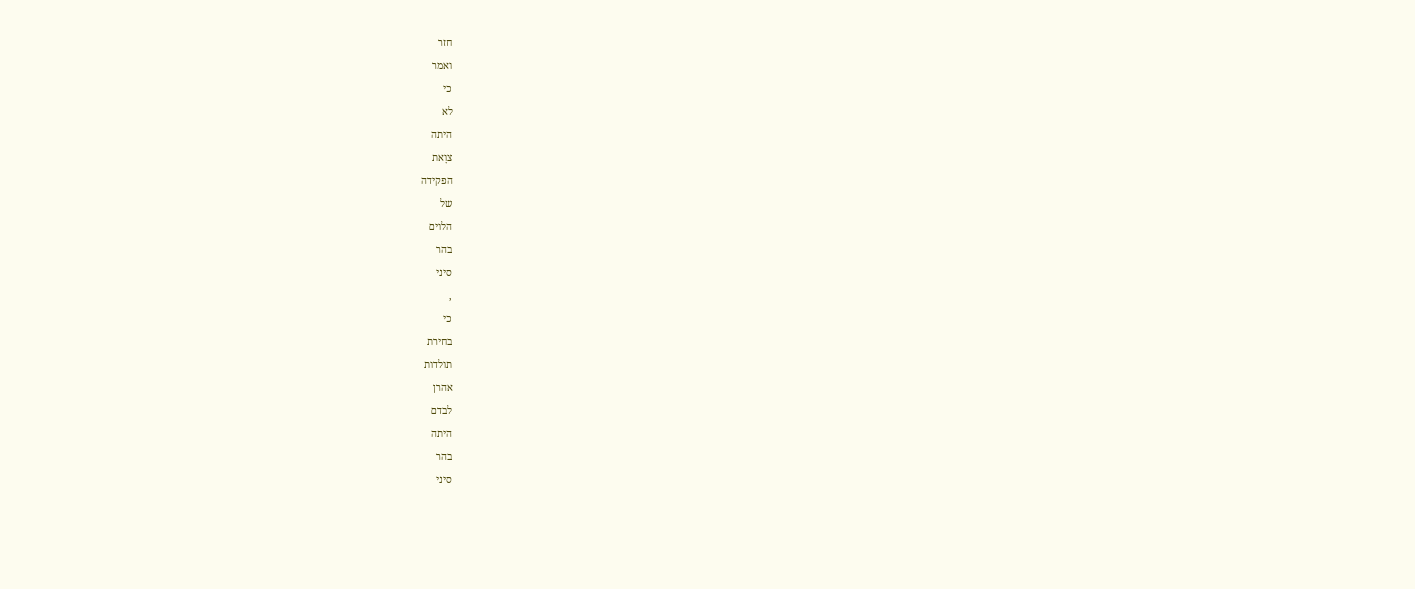חזר
ואמר
כי
לא
היתה
צוָאת
הפקידה
של
הלוים
בהר
סיני
,
כי
בחירת
תולדות
אהרן
לבדם
היתה
בהר
סיני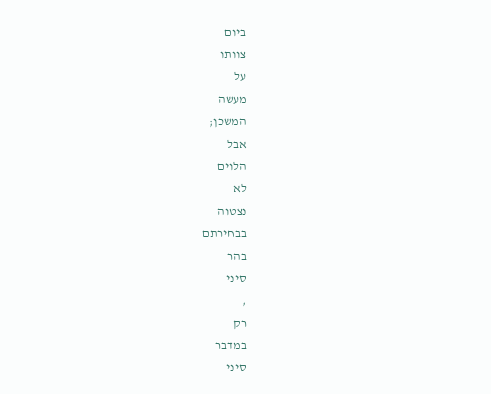ביום
צוותו
על
מעשה
המשכן;
אבל
הלוים
לא
נצטוה
בבחירתם
בהר
סיני
,
רק
במדבר
סיני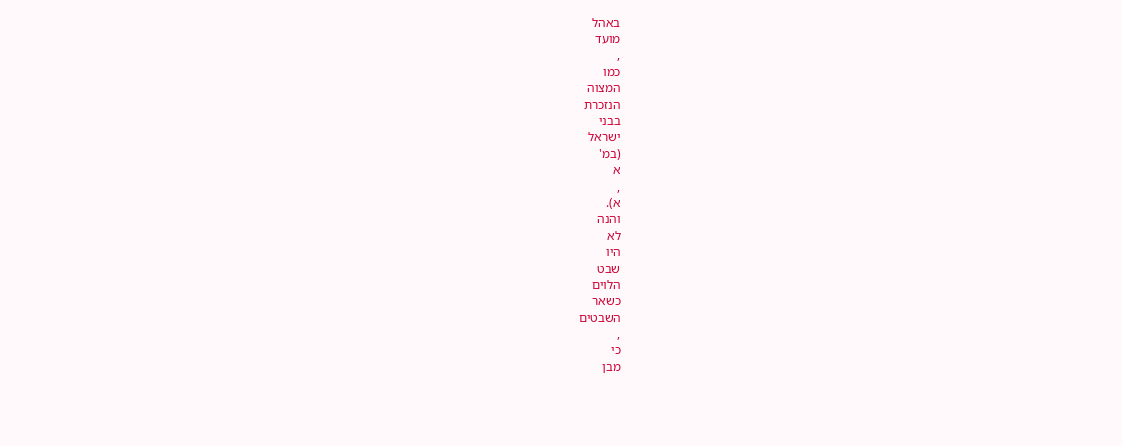באהל
מועד
,
כמו
המצוה
הנזכרת
בבני
ישראל
(במ'
א
,
א).
והנה
לא
היו
שבט
הלוים
כשאר
השבטים
,
כי
מבן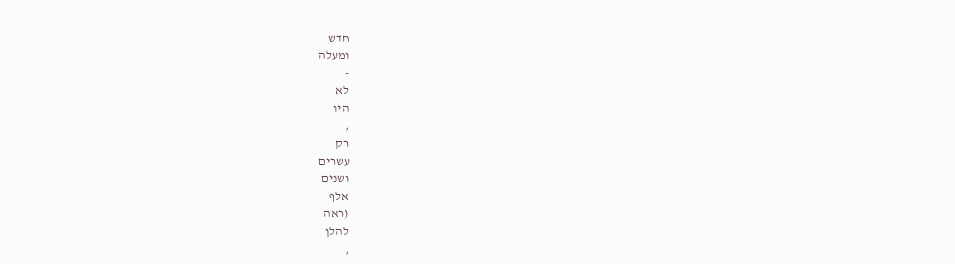חדש
ומעלה
-
לא
היו
,
רק
עשרים
ושנים
אלף
(ראה
להלן
,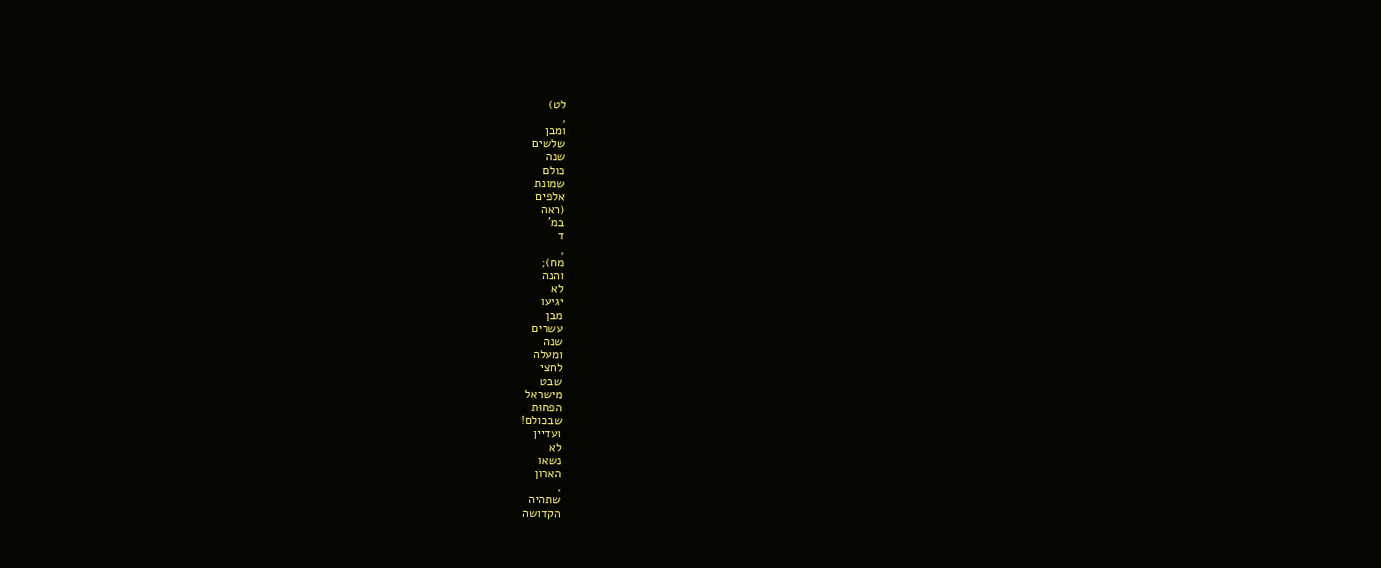לט)
,
ומבן
שלשים
שנה
כולם
שמונת
אלפים
(ראה
במ'
ד
,
מח);
והנה
לא
יגיעו
מבן
עשרים
שנה
ומעלה
לחצי
שבט
מישראל
הפחוּת
שבכולם!
ועדיין
לא
נשאו
הארון
,
שתהיה
הקדושה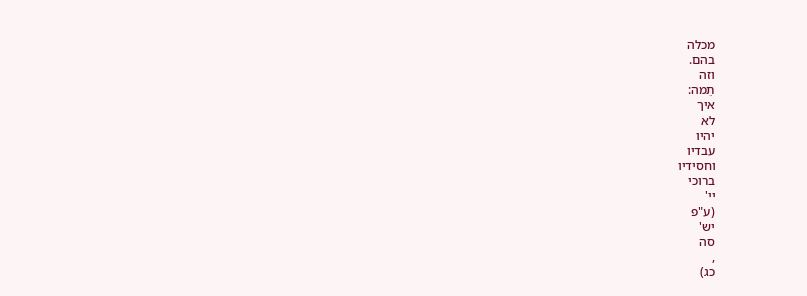מכלה
בהם.
וזה
תֵמה:
איך
לא
יהיו
עבדיו
וחסידיו
ברוכי
יי'
(ע"פ
יש'
סה
,
כג)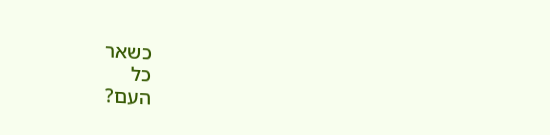כשאר
כל
העם?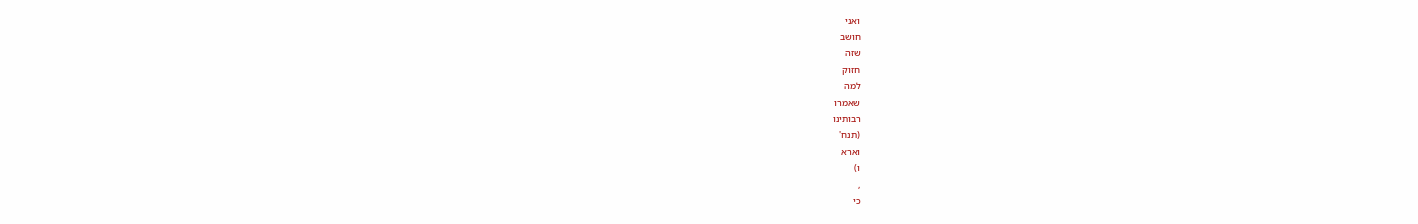ואני
חושב
שזה
חזוק
למה
שאמרו
רבותינו
(תנח'
וארא
ו)
,
כי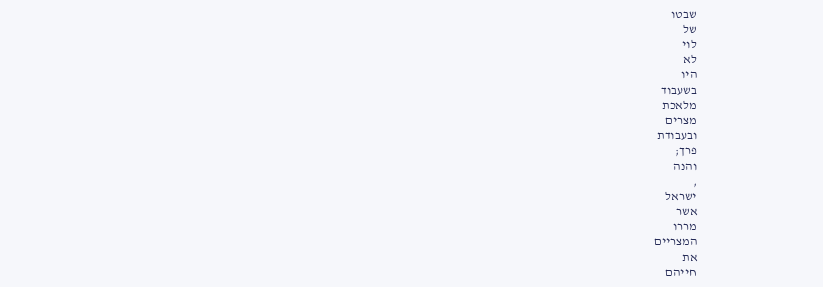שבטו
של
לוי
לא
היו
בשעבוד
מלאכת
מצרים
ובעבודת
פרך;
והנה
,
ישראל
אשר
מררו
המצריים
את
חייהם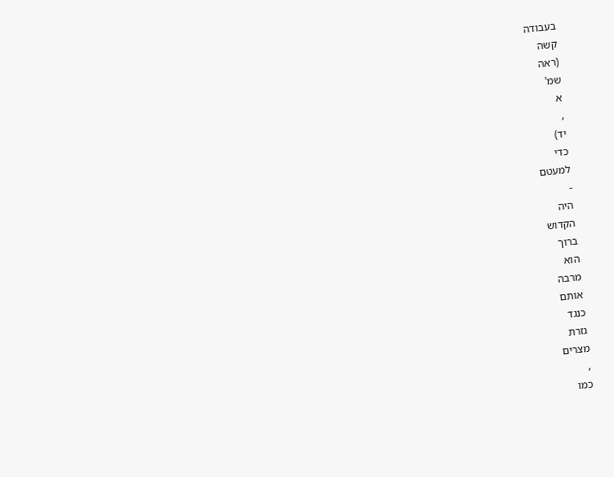בעבודה
קשה
(ראה
שמ'
א
,
יד)
כדי
למעטם
-
היה
הקדוש
ברוך
הוא
מרבה
אותם
כנגד
גזרת
מצרים
,
כמו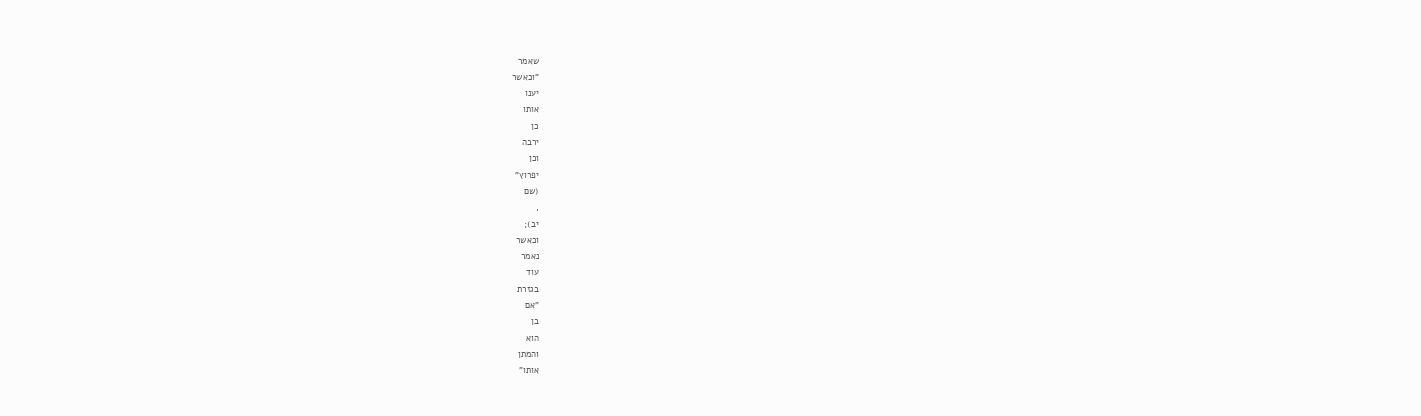שאמר
"וכאשר
יענו
אותו
כן
ירבה
וכן
יפרוץ"
(שם
,
יב);
וכאשר
נאמר
עוד
בגזרת
"אם
בן
הוא
והמתן
אותו"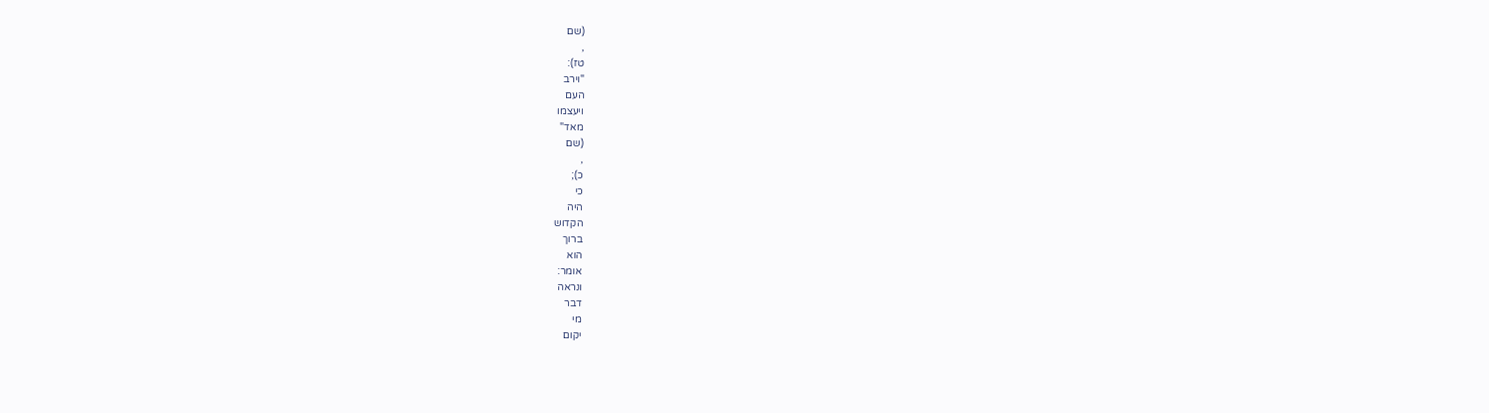(שם
,
טז):
"וירב
העם
ויעצמו
מאד"
(שם
,
כ);
כי
היה
הקדוש
ברוך
הוא
אומר:
ונראה
דבר
מי
יקום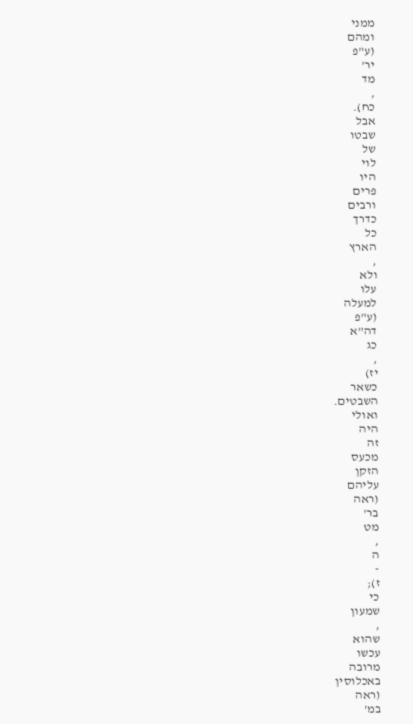ממני
ומהם
(ע"פ
יר'
מד
,
כח).
אבל
שבטו
של
לוי
היו
פרים
ורבים
כדרך
כל
הארץ
,
ולא
עלו
למעלה
(ע"פ
דה"א
כג
,
יז)
כשאר
השבטים.
ואולי
היה
זה
מכעס
הזקן
עליהם
(ראה
בר'
מט
,
ה
-
ז);
כי
שמעון
,
שהוא
עכשו
מרובה
באכלוסין
(ראה
במ'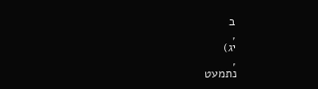ב
,
יג)
,
נתמעט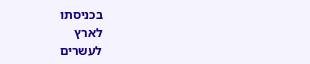בכניסתו
לארץ
לעשרים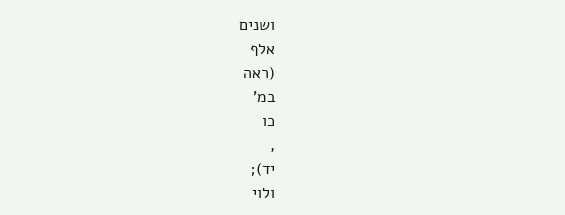ושנים
אלף
(ראה
במ'
כו
,
יד);
ולוי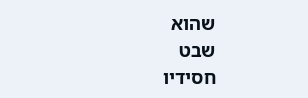שהוא
שבט
חסידיו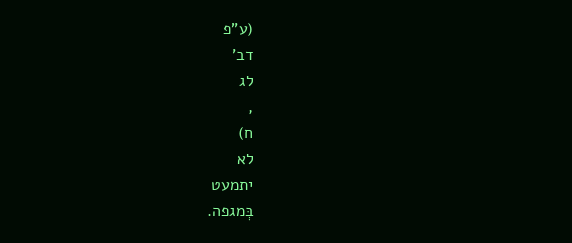(ע"פ
דב'
לג
,
ח)
לא
יתמעט
בְּמגפה.